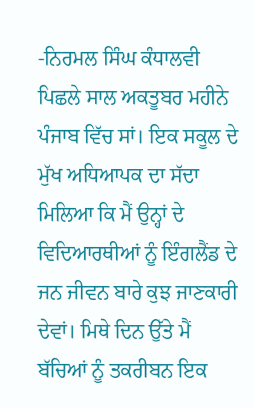-ਨਿਰਮਲ ਸਿੰਘ ਕੰਧਾਲਵੀ
ਪਿਛਲੇ ਸਾਲ ਅਕਤੂਬਰ ਮਹੀਨੇ ਪੰਜਾਬ ਵਿੱਚ ਸਾਂ। ਇਕ ਸਕੂਲ ਦੇ ਮੁੱਖ ਅਧਿਆਪਕ ਦਾ ਸੱਦਾ ਮਿਲਿਆ ਕਿ ਮੈਂ ਉਨ੍ਹਾਂ ਦੇ ਵਿਦਿਆਰਥੀਆਂ ਨੂੰ ਇੰਗਲੈਂਡ ਦੇ ਜਨ ਜੀਵਨ ਬਾਰੇ ਕੁਝ ਜਾਣਕਾਰੀ ਦੇਵਾਂ। ਮਿਥੇ ਦਿਨ ਉੱਤੇ ਮੈਂ ਬੱਚਿਆਂ ਨੂੰ ਤਕਰੀਬਨ ਇਕ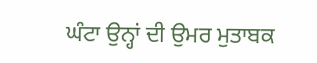ਘੰਟਾ ਉਨ੍ਹਾਂ ਦੀ ਉਮਰ ਮੁਤਾਬਕ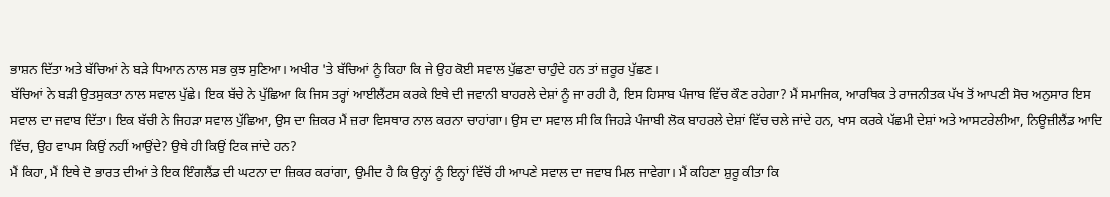ਭਾਸ਼ਨ ਦਿੱਤਾ ਅਤੇ ਬੱਚਿਆਂ ਨੇ ਬੜੇ ਧਿਆਨ ਨਾਲ ਸਭ ਕੁਝ ਸੁਣਿਆ। ਅਖੀਰ 'ਤੇ ਬੱਚਿਆਂ ਨੂੰ ਕਿਹਾ ਕਿ ਜੇ ਉਹ ਕੋਈ ਸਵਾਲ ਪੁੱਛਣਾ ਚਾਹੁੰਦੇ ਹਨ ਤਾਂ ਜ਼ਰੂਰ ਪੁੱਛਣ।
ਬੱਚਿਆਂ ਨੇ ਬੜੀ ਉਤਸੁਕਤਾ ਨਾਲ ਸਵਾਲ ਪੁੱਛੇ। ਇਕ ਬੱਚੇ ਨੇ ਪੁੱਛਿਆ ਕਿ ਜਿਸ ਤਰ੍ਹਾਂ ਆਈਲੈਂਟਸ ਕਰਕੇ ਇਥੇ ਦੀ ਜਵਾਨੀ ਬਾਹਰਲੇ ਦੇਸ਼ਾਂ ਨੂੰ ਜਾ ਰਹੀ ਹੈ, ਇਸ ਹਿਸਾਬ ਪੰਜਾਬ ਵਿੱਚ ਕੌਣ ਰਹੇਗਾ? ਮੈਂ ਸਮਾਜਿਕ, ਆਰਥਿਕ ਤੇ ਰਾਜਨੀਤਕ ਪੱਖ ਤੋਂ ਆਪਣੀ ਸੋਚ ਅਨੁਸਾਰ ਇਸ ਸਵਾਲ ਦਾ ਜਵਾਬ ਦਿੱਤਾ। ਇਕ ਬੱਚੀ ਨੇ ਜਿਹੜਾ ਸਵਾਲ ਪੁੱਛਿਆ, ਉਸ ਦਾ ਜ਼ਿਕਰ ਮੈਂ ਜ਼ਰਾ ਵਿਸਥਾਰ ਨਾਲ ਕਰਨਾ ਚਾਹਾਂਗਾ। ਉਸ ਦਾ ਸਵਾਲ ਸੀ ਕਿ ਜਿਹੜੇ ਪੰਜਾਬੀ ਲੋਕ ਬਾਹਰਲੇ ਦੇਸ਼ਾਂ ਵਿੱਚ ਚਲੇ ਜਾਂਦੇ ਹਨ, ਖਾਸ ਕਰਕੇ ਪੱਛਮੀ ਦੇਸ਼ਾਂ ਅਤੇ ਆਸਟਰੇਲੀਆ, ਨਿਊਜ਼ੀਲੈਂਡ ਆਦਿ ਵਿੱਚ, ਉਹ ਵਾਪਸ ਕਿਉਂ ਨਹੀਂ ਆਉਂਦੇ? ਉਥੇ ਹੀ ਕਿਉਂ ਟਿਕ ਜਾਂਦੇ ਹਨ?
ਮੈਂ ਕਿਹਾ, ਮੈਂ ਇਥੇ ਦੋ ਭਾਰਤ ਦੀਆਂ ਤੇ ਇਕ ਇੰਗਲੈਂਡ ਦੀ ਘਟਨਾ ਦਾ ਜ਼ਿਕਰ ਕਰਾਂਗਾ, ਉਮੀਦ ਹੈ ਕਿ ਉਨ੍ਹਾਂ ਨੂੰ ਇਨ੍ਹਾਂ ਵਿੱਚੋਂ ਹੀ ਆਪਣੇ ਸਵਾਲ ਦਾ ਜਵਾਬ ਮਿਲ ਜਾਵੇਗਾ। ਮੈਂ ਕਹਿਣਾ ਸ਼ੁਰੂ ਕੀਤਾ ਕਿ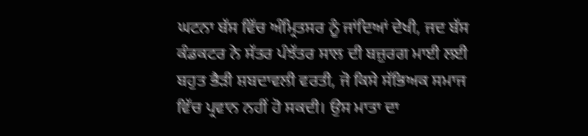ਘਟਨਾ ਬੱਸ ਵਿੱਚ ਅੰਮ੍ਰਿਤਸਰ ਨੂੰ ਜਾਂਦਿਆਂ ਦੇਖੀ, ਜਦ ਬੱਸ ਕੰਡਕਟਰ ਨੇ ਸੱਤਰ ਪੰਝੱਤਰ ਸਾਲ ਦੀ ਬਜ਼ੁਰਗ ਮਾਈ ਲਈ ਬਹੁਤ ਭੈੜੀ ਸ਼ਬਦਾਵਲੀ ਵਰਤੀ, ਜੋ ਕਿਸੇ ਸੱਭਿਅਕ ਸਮਾਜ ਵਿੱਚ ਪ੍ਰਵਾਨ ਨਹੀਂ ਹੋ ਸਕਦੀ। ਉਸ ਮਾਤਾ ਦਾ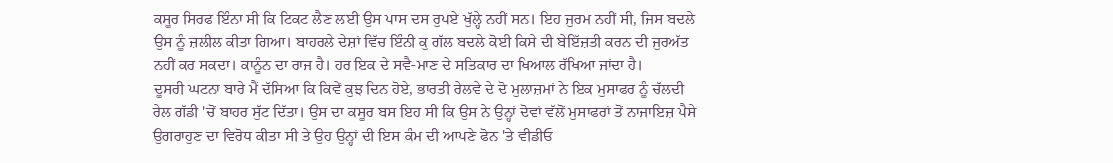ਕਸੂਰ ਸਿਰਫ ਇੰਨਾ ਸੀ ਕਿ ਟਿਕਟ ਲੈਣ ਲਈ ਉਸ ਪਾਸ ਦਸ ਰੁਪਏ ਖੁੱਲ੍ਹੇ ਨਹੀਂ ਸਨ। ਇਹ ਜੁਰਮ ਨਹੀਂ ਸੀ, ਜਿਸ ਬਦਲੇ ਉਸ ਨੂੰ ਜ਼ਲੀਲ ਕੀਤਾ ਗਿਆ। ਬਾਹਰਲੇ ਦੇਸ਼ਾਂ ਵਿੱਚ ਇੰਨੀ ਕੁ ਗੱਲ ਬਦਲੇ ਕੋਈ ਕਿਸੇ ਦੀ ਬੇਇੱਜ਼ਤੀ ਕਰਨ ਦੀ ਜੁਰਅੱਤ ਨਹੀਂ ਕਰ ਸਕਦਾ। ਕਾਨੂੰਨ ਦਾ ਰਾਜ ਹੈ। ਹਰ ਇਕ ਦੇ ਸਵੈ-ਮਾਣ ਦੇ ਸਤਿਕਾਰ ਦਾ ਖਿਆਲ ਰੱਖਿਆ ਜਾਂਦਾ ਹੈ।
ਦੂਸਰੀ ਘਟਨਾ ਬਾਰੇ ਮੈਂ ਦੱਸਿਆ ਕਿ ਕਿਵੇਂ ਕੁਝ ਦਿਨ ਹੋਏ, ਭਾਰਤੀ ਰੇਲਵੇ ਦੇ ਦੋ ਮੁਲਾਜ਼ਮਾਂ ਨੇ ਇਕ ਮੁਸਾਫਰ ਨੂੰ ਚੱਲਦੀ ਰੇਲ ਗੱਡੀ 'ਚੋਂ ਬਾਹਰ ਸੁੱਟ ਦਿੱਤਾ। ਉਸ ਦਾ ਕਸੂਰ ਬਸ ਇਹ ਸੀ ਕਿ ਉਸ ਨੇ ਉਨ੍ਹਾਂ ਦੋਵਾਂ ਵੱਲੋਂ ਮੁਸਾਫਰਾਂ ਤੋਂ ਨਾਜਾਇਜ਼ ਪੈਸੇ ਉਗਰਾਹੁਣ ਦਾ ਵਿਰੋਧ ਕੀਤਾ ਸੀ ਤੇ ਉਹ ਉਨ੍ਹਾਂ ਦੀ ਇਸ ਕੰਮ ਦੀ ਆਪਣੇ ਫੋਨ 'ਤੇ ਵੀਡੀਓ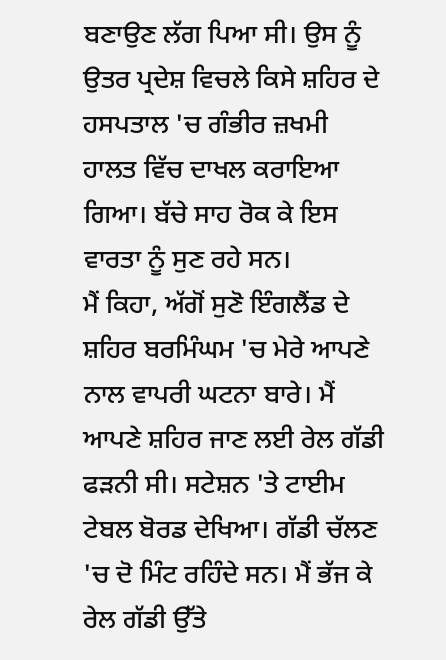ਬਣਾਉਣ ਲੱਗ ਪਿਆ ਸੀ। ਉਸ ਨੂੰ ਉਤਰ ਪ੍ਰਦੇਸ਼ ਵਿਚਲੇ ਕਿਸੇ ਸ਼ਹਿਰ ਦੇ ਹਸਪਤਾਲ 'ਚ ਗੰਭੀਰ ਜ਼ਖਮੀ ਹਾਲਤ ਵਿੱਚ ਦਾਖਲ ਕਰਾਇਆ ਗਿਆ। ਬੱਚੇ ਸਾਹ ਰੋਕ ਕੇ ਇਸ ਵਾਰਤਾ ਨੂੰ ਸੁਣ ਰਹੇ ਸਨ।
ਮੈਂ ਕਿਹਾ, ਅੱਗੋਂ ਸੁਣੋ ਇੰਗਲੈਂਡ ਦੇ ਸ਼ਹਿਰ ਬਰਮਿੰਘਮ 'ਚ ਮੇਰੇ ਆਪਣੇ ਨਾਲ ਵਾਪਰੀ ਘਟਨਾ ਬਾਰੇ। ਮੈਂ ਆਪਣੇ ਸ਼ਹਿਰ ਜਾਣ ਲਈ ਰੇਲ ਗੱਡੀ ਫੜਨੀ ਸੀ। ਸਟੇਸ਼ਨ 'ਤੇ ਟਾਈਮ ਟੇਬਲ ਬੋਰਡ ਦੇਖਿਆ। ਗੱਡੀ ਚੱਲਣ 'ਚ ਦੋ ਮਿੰਟ ਰਹਿੰਦੇ ਸਨ। ਮੈਂ ਭੱਜ ਕੇ ਰੇਲ ਗੱਡੀ ਉੱਤੇ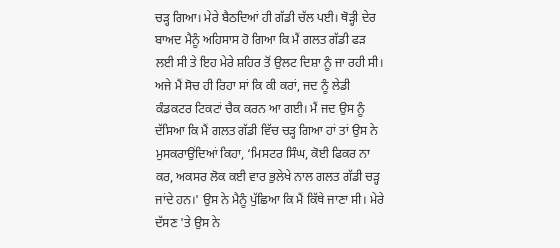ਚੜ੍ਹ ਗਿਆ। ਮੇਰੇ ਬੈਠਦਿਆਂ ਹੀ ਗੱਡੀ ਚੱਲ ਪਈ। ਥੋੜ੍ਹੀ ਦੇਰ ਬਾਅਦ ਮੈਨੂੰ ਅਹਿਸਾਸ ਹੋ ਗਿਆ ਕਿ ਮੈਂ ਗਲਤ ਗੱਡੀ ਫੜ ਲਈ ਸੀ ਤੇ ਇਹ ਮੇਰੇ ਸ਼ਹਿਰ ਤੋਂ ਉਲਟ ਦਿਸ਼ਾ ਨੂੰ ਜਾ ਰਹੀ ਸੀ। ਅਜੇ ਮੈਂ ਸੋਚ ਹੀ ਰਿਹਾ ਸਾਂ ਕਿ ਕੀ ਕਰਾਂ, ਜਦ ਨੂੰ ਲੇਡੀ ਕੰਡਕਟਰ ਟਿਕਟਾਂ ਚੈਕ ਕਰਨ ਆ ਗਈ। ਮੈਂ ਜਦ ਉਸ ਨੂੰ ਦੱਸਿਆ ਕਿ ਮੈਂ ਗਲਤ ਗੱਡੀ ਵਿੱਚ ਚੜ੍ਹ ਗਿਆ ਹਾਂ ਤਾਂ ਉਸ ਨੇ ਮੁਸਕਰਾਉਂਦਿਆਂ ਕਿਹਾ, ‘ਮਿਸਟਰ ਸਿੰਘ, ਕੋਈ ਫਿਕਰ ਨਾ ਕਰ, ਅਕਸਰ ਲੋਕ ਕਈ ਵਾਰ ਭੁਲੇਖੇ ਨਾਲ ਗਲਤ ਗੱਡੀ ਚੜ੍ਹ ਜਾਂਦੇ ਹਨ।' ਉਸ ਨੇ ਮੈਨੂੰ ਪੁੱਛਿਆ ਕਿ ਮੈਂ ਕਿੱਥੇ ਜਾਣਾ ਸੀ। ਮੇਰੇ ਦੱਸਣ 'ਤੇ ਉਸ ਨੇ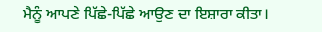ਮੈਨੂੰ ਆਪਣੇ ਪਿੱਛੇ-ਪਿੱਛੇ ਆਉਣ ਦਾ ਇਸ਼ਾਰਾ ਕੀਤਾ।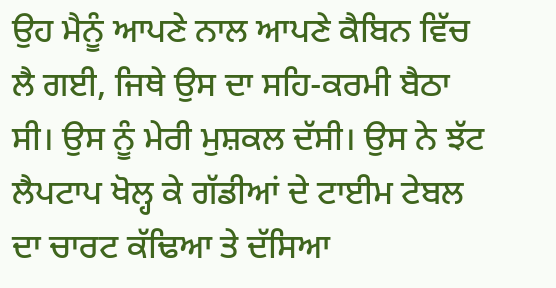ਉਹ ਮੈਨੂੰ ਆਪਣੇ ਨਾਲ ਆਪਣੇ ਕੈਬਿਨ ਵਿੱਚ ਲੈ ਗਈ, ਜਿਥੇ ਉਸ ਦਾ ਸਹਿ-ਕਰਮੀ ਬੈਠਾ ਸੀ। ਉਸ ਨੂੰ ਮੇਰੀ ਮੁਸ਼ਕਲ ਦੱਸੀ। ਉਸ ਨੇ ਝੱਟ ਲੈਪਟਾਪ ਖੋਲ੍ਹ ਕੇ ਗੱਡੀਆਂ ਦੇ ਟਾਈਮ ਟੇਬਲ ਦਾ ਚਾਰਟ ਕੱਢਿਆ ਤੇ ਦੱਸਿਆ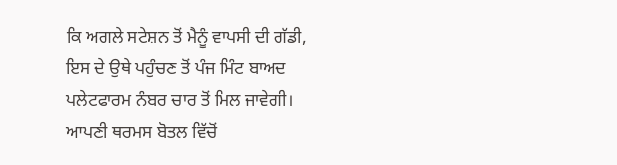ਕਿ ਅਗਲੇ ਸਟੇਸ਼ਨ ਤੋਂ ਮੈਨੂੰ ਵਾਪਸੀ ਦੀ ਗੱਡੀ, ਇਸ ਦੇ ਉਥੇ ਪਹੁੰਚਣ ਤੋਂ ਪੰਜ ਮਿੰਟ ਬਾਅਦ ਪਲੇਟਫਾਰਮ ਨੰਬਰ ਚਾਰ ਤੋਂ ਮਿਲ ਜਾਵੇਗੀ। ਆਪਣੀ ਥਰਮਸ ਬੋਤਲ ਵਿੱਚੋਂ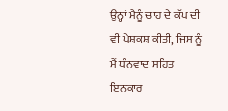ਉਨ੍ਹਾਂ ਮੈਨੂੰ ਚਾਹ ਦੇ ਕੱਪ ਦੀ ਵੀ ਪੇਸ਼ਕਸ਼ ਕੀਤੀ, ਜਿਸ ਨੂੰ ਮੈਂ ਧੰਨਵਾਦ ਸਹਿਤ ਇਨਕਾਰ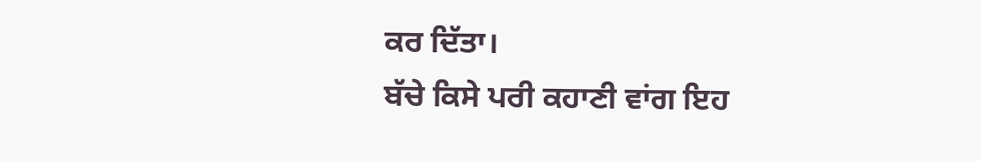ਕਰ ਦਿੱਤਾ।
ਬੱਚੇ ਕਿਸੇ ਪਰੀ ਕਹਾਣੀ ਵਾਂਗ ਇਹ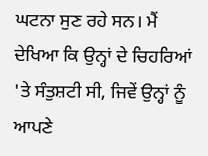ਘਟਨਾ ਸੁਣ ਰਹੇ ਸਨ। ਮੈਂ ਦੇਖਿਆ ਕਿ ਉਨ੍ਹਾਂ ਦੇ ਚਿਹਰਿਆਂ 'ਤੇ ਸੰਤੁਸ਼ਟੀ ਸੀ, ਜਿਵੇਂ ਉਨ੍ਹਾਂ ਨੂੰ ਆਪਣੇ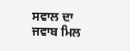ਸਵਾਲ ਦਾ ਜਵਾਬ ਮਿਲ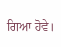ਗਿਆ ਹੋਵੇ।